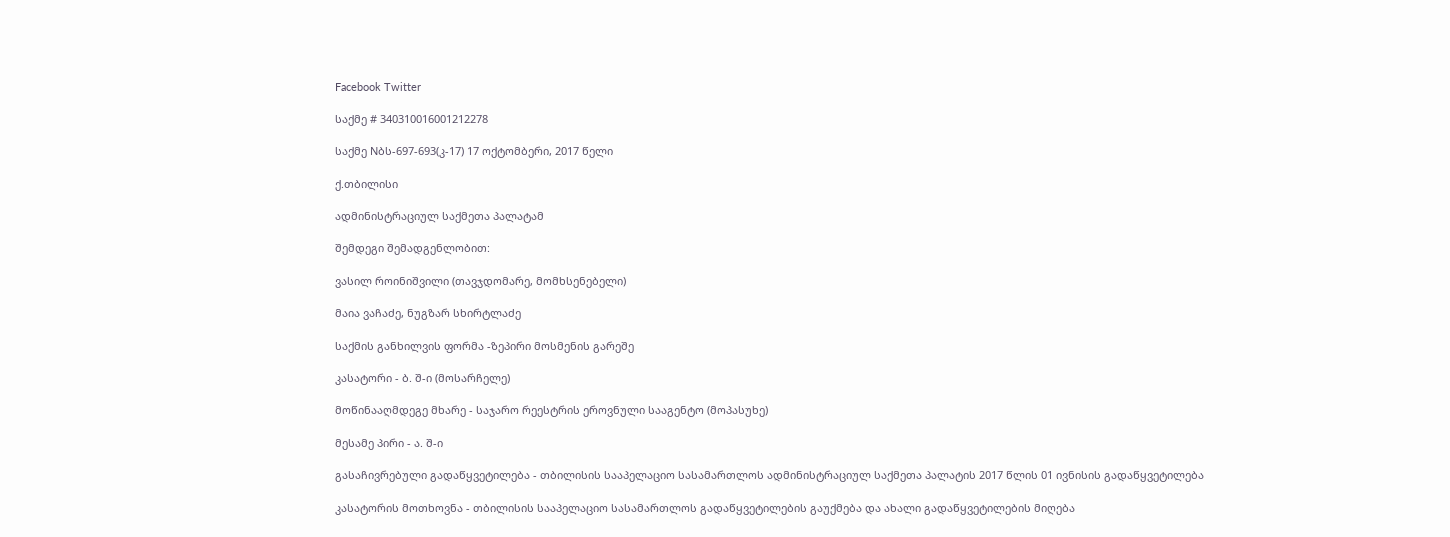Facebook Twitter

საქმე # 340310016001212278

საქმე Nბს-697-693(კ-17) 17 ოქტომბერი, 2017 წელი

ქ.თბილისი

ადმინისტრაციულ საქმეთა პალატამ

შემდეგი შემადგენლობით:

ვასილ როინიშვილი (თავჯდომარე, მომხსენებელი)

მაია ვაჩაძე, ნუგზარ სხირტლაძე

საქმის განხილვის ფორმა -ზეპირი მოსმენის გარეშე

კასატორი - ბ. შ-ი (მოსარჩელე)

მოწინააღმდეგე მხარე - საჯარო რეესტრის ეროვნული სააგენტო (მოპასუხე)

მესამე პირი - ა. შ-ი

გასაჩივრებული გადაწყვეტილება - თბილისის სააპელაციო სასამართლოს ადმინისტრაციულ საქმეთა პალატის 2017 წლის 01 ივნისის გადაწყვეტილება

კასატორის მოთხოვნა - თბილისის სააპელაციო სასამართლოს გადაწყვეტილების გაუქმება და ახალი გადაწყვეტილების მიღება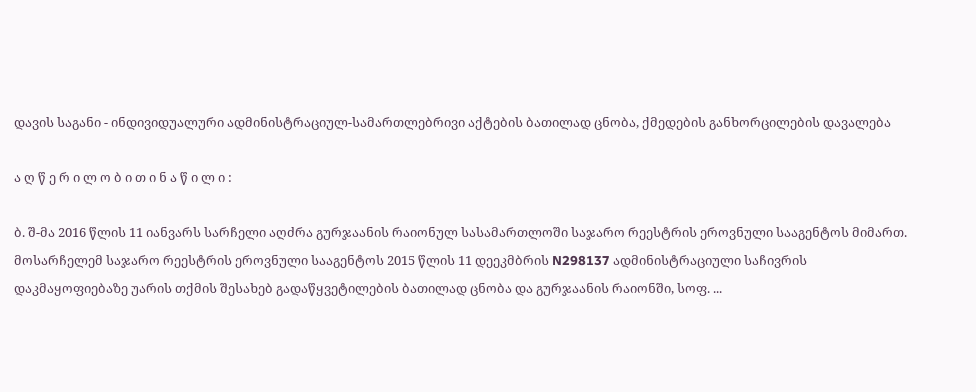დავის საგანი - ინდივიდუალური ადმინისტრაციულ-სამართლებრივი აქტების ბათილად ცნობა, ქმედების განხორცილების დავალება

ა ღ წ ე რ ი ლ ო ბ ი თ ი ნ ა წ ი ლ ი :

ბ. შ-მა 2016 წლის 11 იანვარს სარჩელი აღძრა გურჯაანის რაიონულ სასამართლოში საჯარო რეესტრის ეროვნული სააგენტოს მიმართ. მოსარჩელემ საჯარო რეესტრის ეროვნული სააგენტოს 2015 წლის 11 დეეკმბრის N298137 ადმინისტრაციული საჩივრის დაკმაყოფიებაზე უარის თქმის შესახებ გადაწყვეტილების ბათილად ცნობა და გურჯაანის რაიონში, სოფ. ...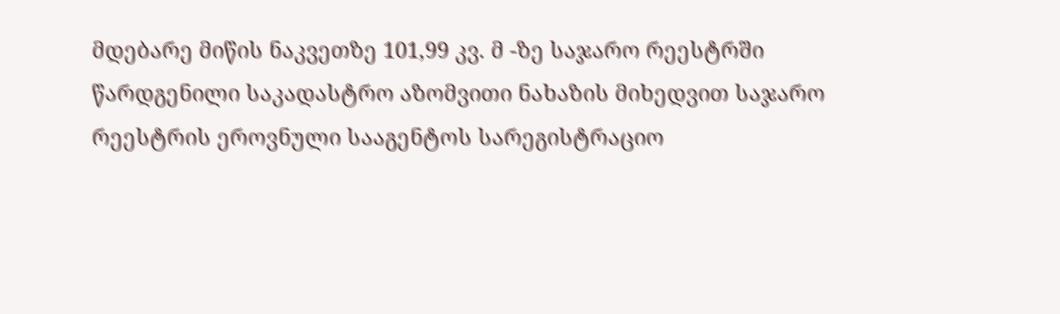მდებარე მიწის ნაკვეთზე 101,99 კვ. მ -ზე საჯარო რეესტრში წარდგენილი საკადასტრო აზომვითი ნახაზის მიხედვით საჯარო რეესტრის ეროვნული სააგენტოს სარეგისტრაციო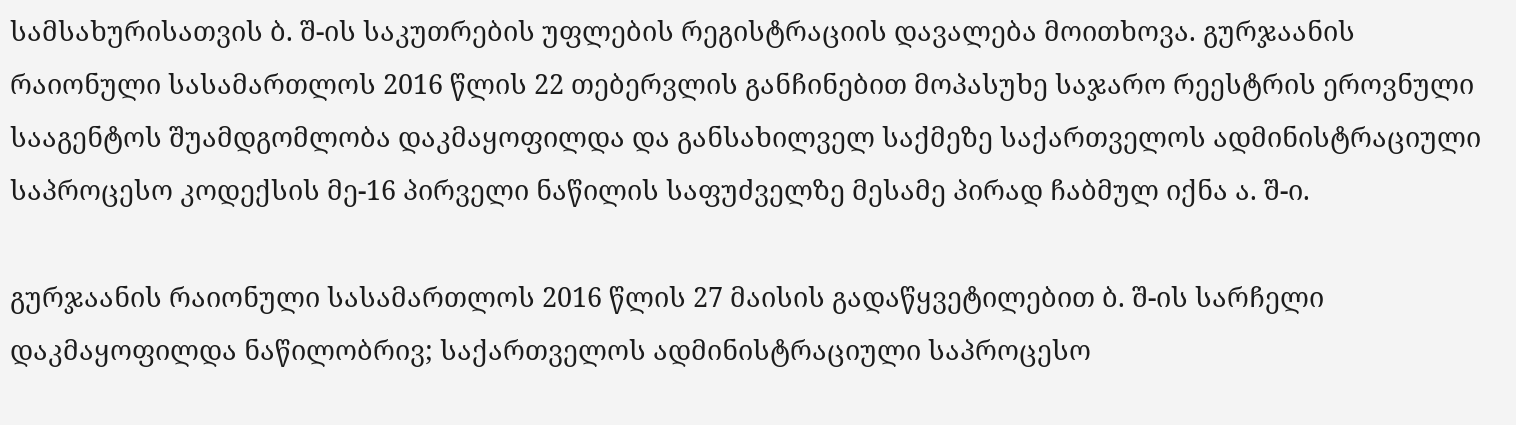სამსახურისათვის ბ. შ-ის საკუთრების უფლების რეგისტრაციის დავალება მოითხოვა. გურჯაანის რაიონული სასამართლოს 2016 წლის 22 თებერვლის განჩინებით მოპასუხე საჯარო რეესტრის ეროვნული სააგენტოს შუამდგომლობა დაკმაყოფილდა და განსახილველ საქმეზე საქართველოს ადმინისტრაციული საპროცესო კოდექსის მე-16 პირველი ნაწილის საფუძველზე მესამე პირად ჩაბმულ იქნა ა. შ-ი.

გურჯაანის რაიონული სასამართლოს 2016 წლის 27 მაისის გადაწყვეტილებით ბ. შ-ის სარჩელი დაკმაყოფილდა ნაწილობრივ; საქართველოს ადმინისტრაციული საპროცესო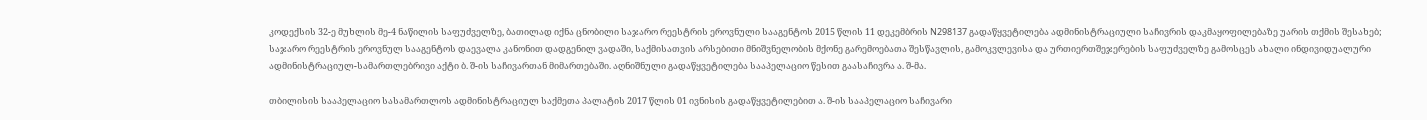კოდექსის 32-ე მუხლის მე-4 ნაწილის საფუძველზე, ბათილად იქნა ცნობილი საჯარო რეესტრის ეროვნული სააგენტოს 2015 წლის 11 დეკემბრის N298137 გადაწყვეტილება ადმინისტრაციული საჩივრის დაკმაყოფილებაზე უარის თქმის შესახებ; საჯარო რეესტრის ეროვნულ სააგენტოს დაევალა კანონით დადგენილ ვადაში, საქმისათვის არსებითი მნიშვნელობის მქონე გარემოებათა შესწავლის, გამოკვლევისა და ურთიერთშეჯერების საფუძველზე გამოსცეს ახალი ინდივიდუალური ადმინისტრაციულ-სამართლებრივი აქტი ბ. შ-ის საჩივართან მიმართებაში. აღნიშნული გადაწყვეტილება სააპელაციო წესით გაასაჩივრა ა. შ-მა.

თბილისის სააპელაციო სასამართლოს ადმინისტრაციულ საქმეთა პალატის 2017 წლის 01 ივნისის გადაწყვეტილებით ა. შ-ის სააპელაციო საჩივარი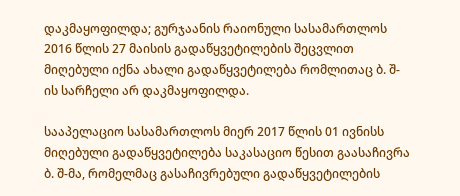დაკმაყოფილდა; გურჯაანის რაიონული სასამართლოს 2016 წლის 27 მაისის გადაწყვეტილების შეცვლით მიღებული იქნა ახალი გადაწყვეტილება რომლითაც ბ. შ-ის სარჩელი არ დაკმაყოფილდა.

სააპელაციო სასამართლოს მიერ 2017 წლის 01 ივნისს მიღებული გადაწყვეტილება საკასაციო წესით გაასაჩივრა ბ. შ-მა, რომელმაც გასაჩივრებული გადაწყვეტილების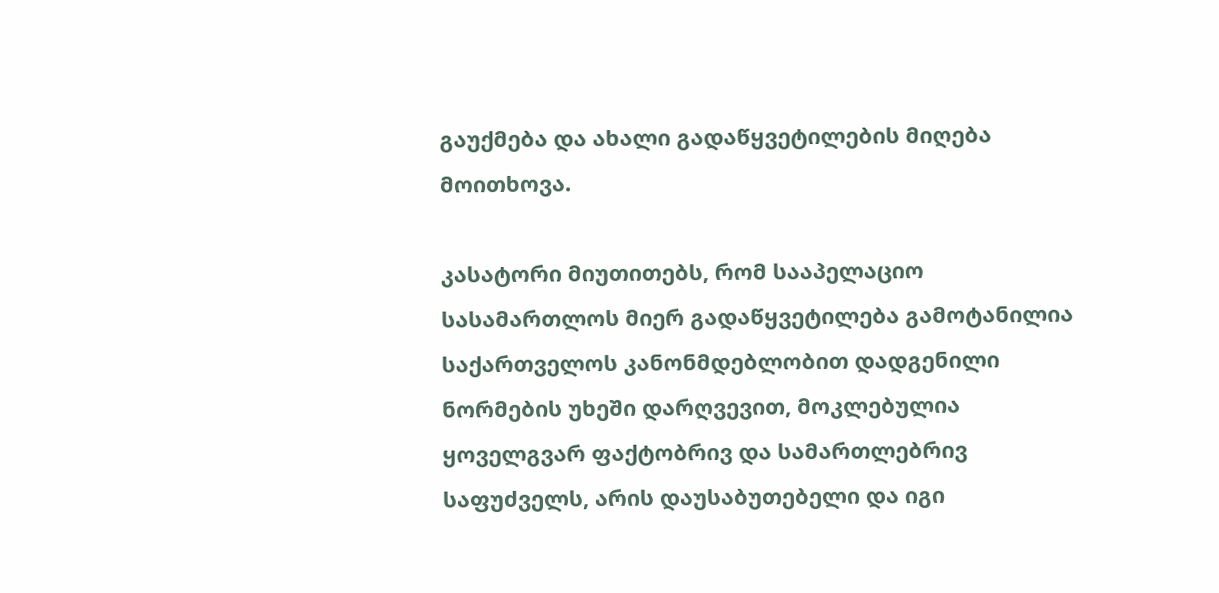გაუქმება და ახალი გადაწყვეტილების მიღება მოითხოვა.

კასატორი მიუთითებს, რომ სააპელაციო სასამართლოს მიერ გადაწყვეტილება გამოტანილია საქართველოს კანონმდებლობით დადგენილი ნორმების უხეში დარღვევით, მოკლებულია ყოველგვარ ფაქტობრივ და სამართლებრივ საფუძველს, არის დაუსაბუთებელი და იგი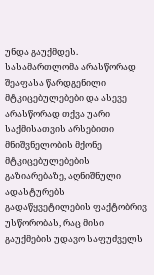უნდა გაუქმდეს. სასამართლომა არასწორად შეაფასა წარდგენილი მტკიცებულებები და ასევე არასწორად თქვა უარი საქმისათვის არსებითი მნიშვნელობის მქონე მტკიცებულებების გაზიარებაზე, აღნიშნული ადასტურებს გადაწყვეტილების ფაქტობრივ უსწორობას, რაც მისი გაუქმების უდავო საფუძველს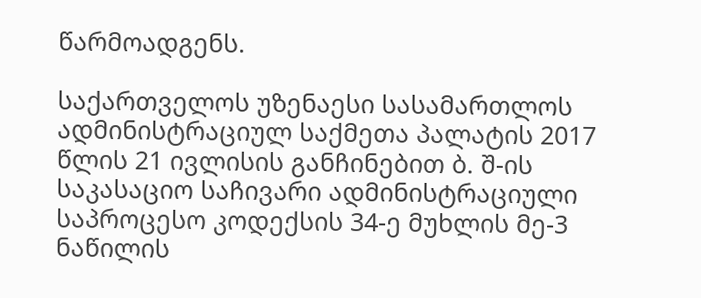წარმოადგენს.

საქართველოს უზენაესი სასამართლოს ადმინისტრაციულ საქმეთა პალატის 2017 წლის 21 ივლისის განჩინებით ბ. შ-ის საკასაციო საჩივარი ადმინისტრაციული საპროცესო კოდექსის 34-ე მუხლის მე-3 ნაწილის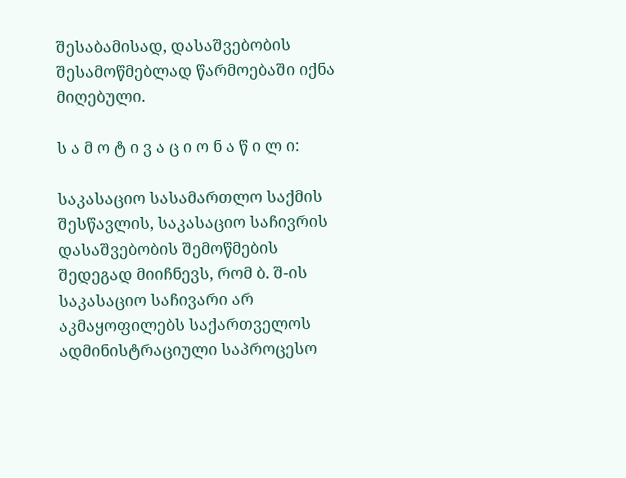შესაბამისად, დასაშვებობის შესამოწმებლად წარმოებაში იქნა მიღებული.

ს ა მ ო ტ ი ვ ა ც ი ო ნ ა წ ი ლ ი:

საკასაციო სასამართლო საქმის შესწავლის, საკასაციო საჩივრის დასაშვებობის შემოწმების შედეგად მიიჩნევს, რომ ბ. შ-ის საკასაციო საჩივარი არ აკმაყოფილებს საქართველოს ადმინისტრაციული საპროცესო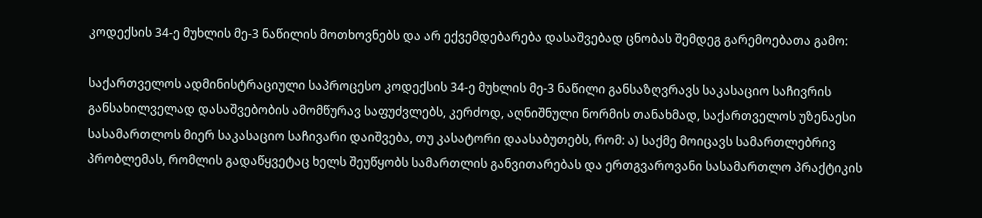კოდექსის 34-ე მუხლის მე-3 ნაწილის მოთხოვნებს და არ ექვემდებარება დასაშვებად ცნობას შემდეგ გარემოებათა გამო:

საქართველოს ადმინისტრაციული საპროცესო კოდექსის 34-ე მუხლის მე-3 ნაწილი განსაზღვრავს საკასაციო საჩივრის განსახილველად დასაშვებობის ამომწურავ საფუძვლებს, კერძოდ, აღნიშნული ნორმის თანახმად, საქართველოს უზენაესი სასამართლოს მიერ საკასაციო საჩივარი დაიშვება, თუ კასატორი დაასაბუთებს, რომ: ა) საქმე მოიცავს სამართლებრივ პრობლემას, რომლის გადაწყვეტაც ხელს შეუწყობს სამართლის განვითარებას და ერთგვაროვანი სასამართლო პრაქტიკის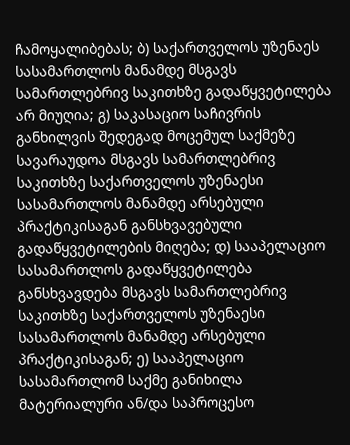ჩამოყალიბებას; ბ) საქართველოს უზენაეს სასამართლოს მანამდე მსგავს სამართლებრივ საკითხზე გადაწყვეტილება არ მიუღია; გ) საკასაციო საჩივრის განხილვის შედეგად მოცემულ საქმეზე სავარაუდოა მსგავს სამართლებრივ საკითხზე საქართველოს უზენაესი სასამართლოს მანამდე არსებული პრაქტიკისაგან განსხვავებული გადაწყვეტილების მიღება; დ) სააპელაციო სასამართლოს გადაწყვეტილება განსხვავდება მსგავს სამართლებრივ საკითხზე საქართველოს უზენაესი სასამართლოს მანამდე არსებული პრაქტიკისაგან; ე) სააპელაციო სასამართლომ საქმე განიხილა მატერიალური ან/და საპროცესო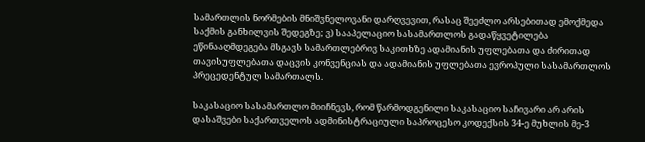სამართლის ნორმების მნიშვნელოვანი დარღვევით, რასაც შეეძლო არსებითად ემოქმედა საქმის განხილვის შედეგზე; ვ) სააპელაციო სასამართლოს გადაწყვეტილება ეწინააღმდეგება მსგავს სამართლებრივ საკითხზე ადამიანის უფლებათა და ძირითად თავისუფლებათა დაცვის კონვენციას და ადამიანის უფლებათა ევროპული სასამართლოს პრეცედენტულ სამართალს.

საკასაციო სასამართლო მიიჩნევს, რომ წარმოდგენილი საკასაციო საჩივარი არ არის დასაშვები საქართველოს ადმინისტრაციული საპროცესო კოდექსის 34-ე მუხლის მე-3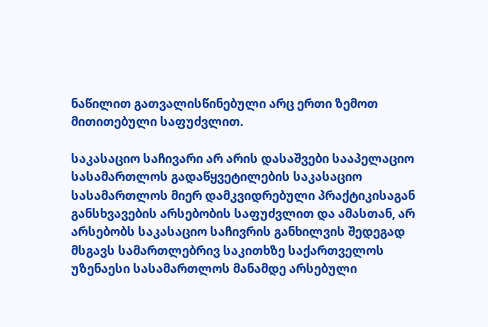ნაწილით გათვალისწინებული არც ერთი ზემოთ მითითებული საფუძვლით.

საკასაციო საჩივარი არ არის დასაშვები სააპელაციო სასამართლოს გადაწყვეტილების საკასაციო სასამართლოს მიერ დამკვიდრებული პრაქტიკისაგან განსხვავების არსებობის საფუძვლით და ამასთან, არ არსებობს საკასაციო საჩივრის განხილვის შედეგად მსგავს სამართლებრივ საკითხზე საქართველოს უზენაესი სასამართლოს მანამდე არსებული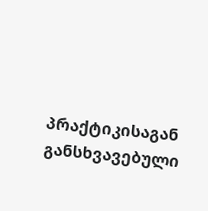პრაქტიკისაგან განსხვავებული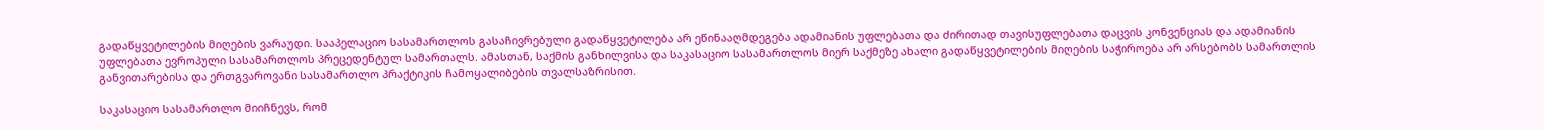გადაწყვეტილების მიღების ვარაუდი. სააპელაციო სასამართლოს გასაჩივრებული გადაწყვეტილება არ ეწინააღმდეგება ადამიანის უფლებათა და ძირითად თავისუფლებათა დაცვის კონვენციას და ადამიანის უფლებათა ევროპული სასამართლოს პრეცედენტულ სამართალს. ამასთან, საქმის განხილვისა და საკასაციო სასამართლოს მიერ საქმეზე ახალი გადაწყვეტილების მიღების საჭიროება არ არსებობს სამართლის განვითარებისა და ერთგვაროვანი სასამართლო პრაქტიკის ჩამოყალიბების თვალსაზრისით.

საკასაციო სასამართლო მიიჩნევს, რომ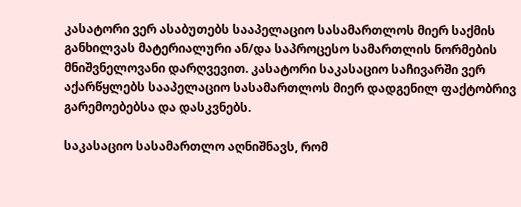კასატორი ვერ ასაბუთებს სააპელაციო სასამართლოს მიერ საქმის განხილვას მატერიალური ან/და საპროცესო სამართლის ნორმების მნიშვნელოვანი დარღვევით. კასატორი საკასაციო საჩივარში ვერ აქარწყლებს სააპელაციო სასამართლოს მიერ დადგენილ ფაქტობრივ გარემოებებსა და დასკვნებს.

საკასაციო სასამართლო აღნიშნავს, რომ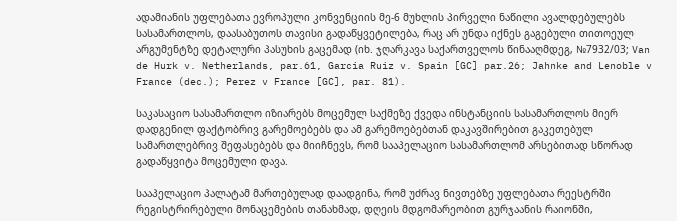ადამიანის უფლებათა ევროპული კონვენციის მე-6 მუხლის პირველი ნაწილი ავალდებულებს სასამართლოს, დაასაბუთოს თავისი გადაწყვეტილება, რაც არ უნდა იქნეს გაგებული თითოეულ არგუმენტზე დეტალური პასუხის გაცემად (იხ. ჯღარკავა საქართველოს წინააღმდეგ, №7932/03; Van de Hurk v. Netherlands, par.61, Garcia Ruiz v. Spain [GC] par.26; Jahnke and Lenoble v France (dec.); Perez v France [GC], par. 81).

საკასაციო სასამართლო იზიარებს მოცემულ საქმეზე ქვედა ინსტანციის სასამართლოს მიერ დადგენილ ფაქტობრივ გარემოებებს და ამ გარემოებებთან დაკავშირებით გაკეთებულ სამართლებრივ შეფასებებს და მიიჩნევს, რომ სააპელაციო სასამართლომ არსებითად სწორად გადაწყვიტა მოცემული დავა.

სააპელაციო პალატამ მართებულად დაადგინა, რომ უძრავ ნივთებზე უფლებათა რეესტრში რეგისტრირებული მონაცემების თანახმად, დღეის მდგომარეობით გურჯაანის რაიონში,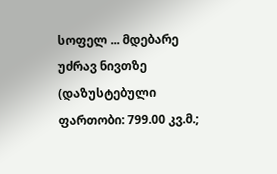სოფელ ... მდებარე უძრავ ნივთზე (დაზუსტებული ფართობი: 799.00 კვ.მ.;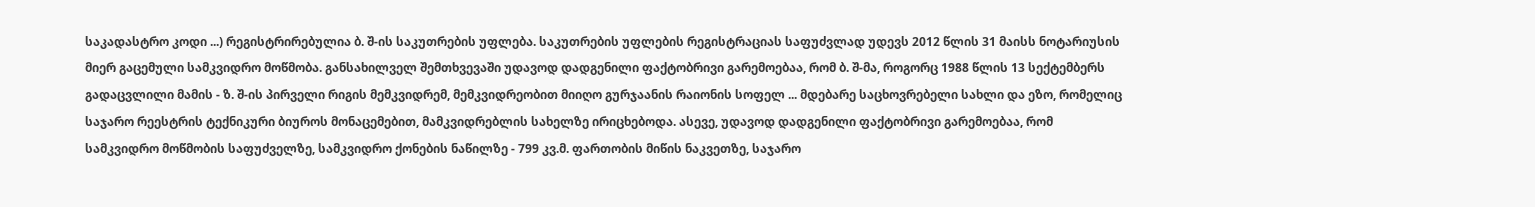საკადასტრო კოდი ...) რეგისტრირებულია ბ. შ-ის საკუთრების უფლება. საკუთრების უფლების რეგისტრაციას საფუძვლად უდევს 2012 წლის 31 მაისს ნოტარიუსის მიერ გაცემული სამკვიდრო მოწმობა. განსახილველ შემთხვევაში უდავოდ დადგენილი ფაქტობრივი გარემოებაა, რომ ბ. შ-მა, როგორც 1988 წლის 13 სექტემბერს გადაცვლილი მამის - ზ. შ-ის პირველი რიგის მემკვიდრემ, მემკვიდრეობით მიიღო გურჯაანის რაიონის სოფელ ... მდებარე საცხოვრებელი სახლი და ეზო, რომელიც საჯარო რეესტრის ტექნიკური ბიუროს მონაცემებით, მამკვიდრებლის სახელზე ირიცხებოდა. ასევე, უდავოდ დადგენილი ფაქტობრივი გარემოებაა, რომ სამკვიდრო მოწმობის საფუძველზე, სამკვიდრო ქონების ნაწილზე - 799 კვ.მ. ფართობის მიწის ნაკვეთზე, საჯარო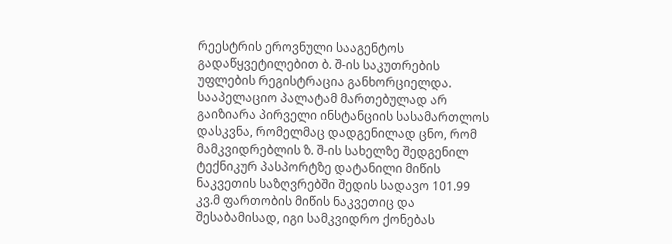რეესტრის ეროვნული სააგენტოს გადაწყვეტილებით ბ. შ-ის საკუთრების უფლების რეგისტრაცია განხორციელდა. სააპელაციო პალატამ მართებულად არ გაიზიარა პირველი ინსტანციის სასამართლოს დასკვნა, რომელმაც დადგენილად ცნო, რომ მამკვიდრებლის ზ. შ-ის სახელზე შედგენილ ტექნიკურ პასპორტზე დატანილი მიწის ნაკვეთის საზღვრებში შედის სადავო 101.99 კვ.მ ფართობის მიწის ნაკვეთიც და შესაბამისად, იგი სამკვიდრო ქონებას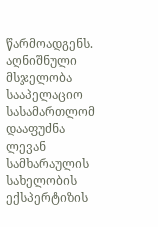წარმოადგენს. აღნიშნული მსჯელობა სააპელაციო სასამართლომ დააფუძნა ლევან სამხარაულის სახელობის ექსპერტიზის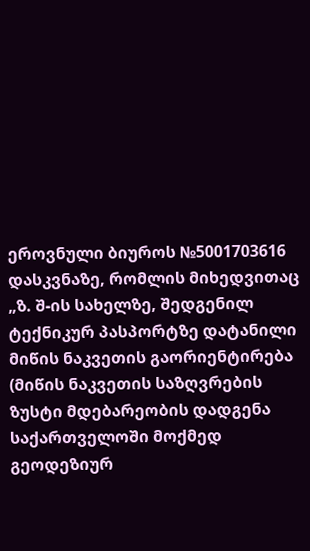ეროვნული ბიუროს №5001703616 დასკვნაზე, რომლის მიხედვითაც „ზ. შ-ის სახელზე, შედგენილ ტექნიკურ პასპორტზე დატანილი მიწის ნაკვეთის გაორიენტირება (მიწის ნაკვეთის საზღვრების ზუსტი მდებარეობის დადგენა საქართველოში მოქმედ გეოდეზიურ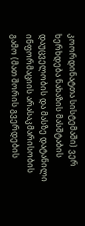კოორდინატთა სისტემაში) ვერ ხერხდება ნახაზის მასშტაბის დაუცველობის და მასზე დატანილი ინფორმაციის არასაკმარისობის გამო (მათ შორის გვერდების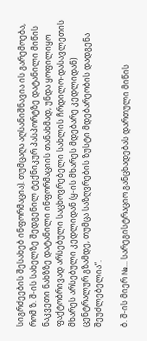სიგრძეების შესახებ ინფორმაცია). თუმცაღა აღსანიშნავია ის გარემოება, რომ ზ. შ-ის სახელზე შედგენილ ტექნიკურ პასპორტზე დატანილი მიწის ნაკვეთი ნახზზე დატანილი ინფორმაციის თანახმად, უნდა ყოფილიყო ფაქტობრივად არსებული საცხოვრებელი სახლის ჩრდილო-დასავლეთის მხარეს არსებული კედლიდან (ყ-ის მხარეს მდებარე კედლიდან) ცენტრალურ გზამდე, თუმცა საზღვრების ზუსტი მდებარეობის დადგენა შეუძლებელია“.

ბ. შ-ის მიერ №... სარეგისტრაციო განცხადებას დართული მიწის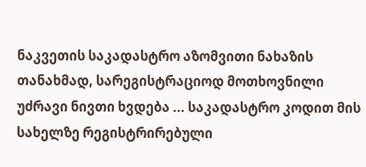ნაკვეთის საკადასტრო აზომვითი ნახაზის თანახმად, სარეგისტრაციოდ მოთხოვნილი უძრავი ნივთი ხვდება ... საკადასტრო კოდით მის სახელზე რეგისტრირებული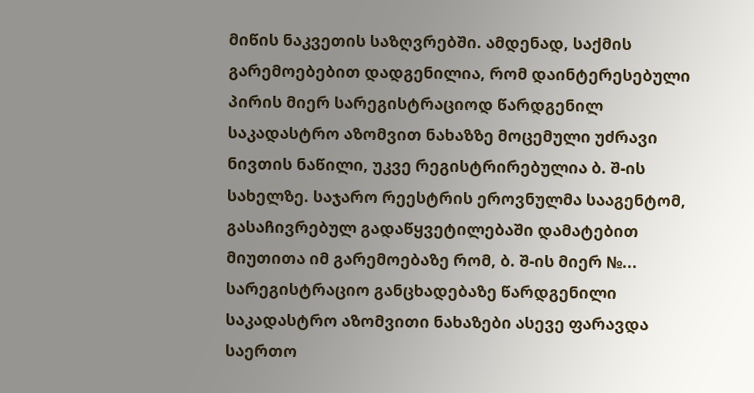მიწის ნაკვეთის საზღვრებში. ამდენად, საქმის გარემოებებით დადგენილია, რომ დაინტერესებული პირის მიერ სარეგისტრაციოდ წარდგენილ საკადასტრო აზომვით ნახაზზე მოცემული უძრავი ნივთის ნაწილი, უკვე რეგისტრირებულია ბ. შ-ის სახელზე. საჯარო რეესტრის ეროვნულმა სააგენტომ, გასაჩივრებულ გადაწყვეტილებაში დამატებით მიუთითა იმ გარემოებაზე რომ, ბ. შ-ის მიერ №... სარეგისტრაციო განცხადებაზე წარდგენილი საკადასტრო აზომვითი ნახაზები ასევე ფარავდა საერთო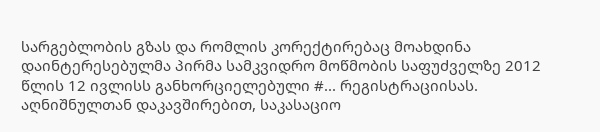სარგებლობის გზას და რომლის კორექტირებაც მოახდინა დაინტერესებულმა პირმა სამკვიდრო მოწმობის საფუძველზე 2012 წლის 12 ივლისს განხორციელებული #... რეგისტრაციისას. აღნიშნულთან დაკავშირებით, საკასაციო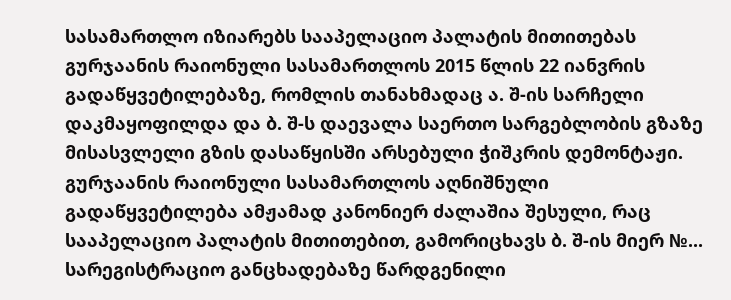სასამართლო იზიარებს სააპელაციო პალატის მითითებას გურჯაანის რაიონული სასამართლოს 2015 წლის 22 იანვრის გადაწყვეტილებაზე, რომლის თანახმადაც ა. შ-ის სარჩელი დაკმაყოფილდა და ბ. შ-ს დაევალა საერთო სარგებლობის გზაზე მისასვლელი გზის დასაწყისში არსებული ჭიშკრის დემონტაჟი. გურჯაანის რაიონული სასამართლოს აღნიშნული გადაწყვეტილება ამჟამად კანონიერ ძალაშია შესული, რაც სააპელაციო პალატის მითითებით, გამორიცხავს ბ. შ-ის მიერ №... სარეგისტრაციო განცხადებაზე წარდგენილი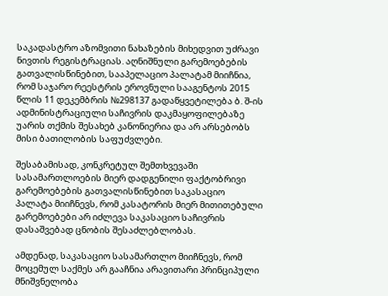საკადასტრო აზომვითი ნახაზების მიხედვით უძრავი ნივთის რეგისტრაციას. აღნიშნული გარემოებების გათვალისწინებით, სააპელაციო პალატამ მიიჩნია, რომ საჯარო რეესტრის ეროვნული სააგენტოს 2015 წლის 11 დეკემბრის №298137 გადაწყვეტილება ბ. შ-ის ადმინისტრაციული საჩივრის დაკმაყოფილებაზე უარის თქმის შესახებ კანონიერია და არ არსებობს მისი ბათილობის საფუძვლები.

შესაბამისად, კონკრეტულ შემთხვევაში სასამართლოების მიერ დადგენილი ფაქტობრივი გარემოებების გათვალისწინებით საკასაციო პალატა მიიჩნევს, რომ კასატორის მიერ მითითებული გარემოებები არ იძლევა საკასაციო საჩივრის დასაშვებად ცნობის შესაძლებლობას.

ამდენად, საკასაციო სასამართლო მიიჩნევს, რომ მოცემულ საქმეს არ გააჩნია არავითარი პრინციპული მნიშვნელობა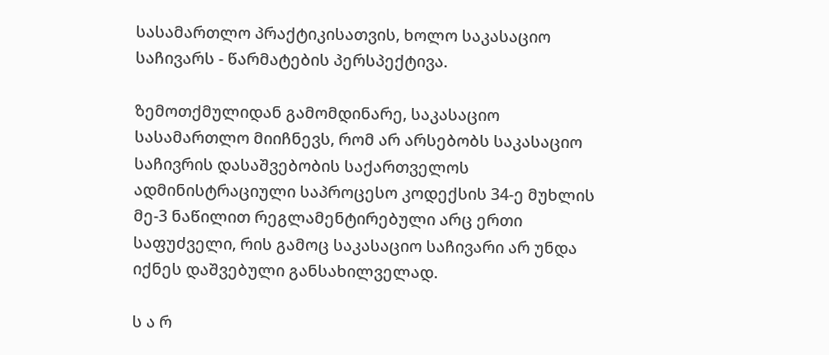სასამართლო პრაქტიკისათვის, ხოლო საკასაციო საჩივარს - წარმატების პერსპექტივა.

ზემოთქმულიდან გამომდინარე, საკასაციო სასამართლო მიიჩნევს, რომ არ არსებობს საკასაციო საჩივრის დასაშვებობის საქართველოს ადმინისტრაციული საპროცესო კოდექსის 34-ე მუხლის მე-3 ნაწილით რეგლამენტირებული არც ერთი საფუძველი, რის გამოც საკასაციო საჩივარი არ უნდა იქნეს დაშვებული განსახილველად.

ს ა რ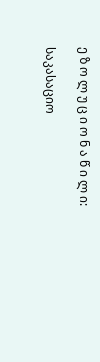ე ზ ო ლ უ ც ი ო ნ ა წ ი ლ ი:

საკასაციო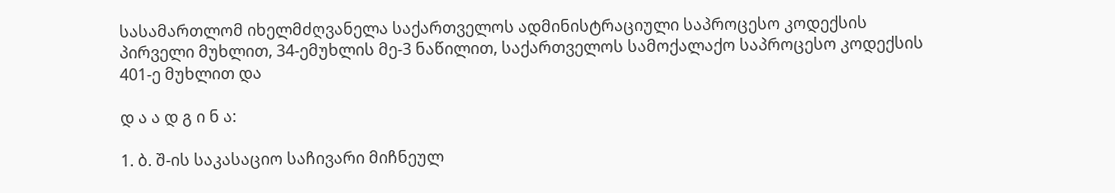სასამართლომ იხელმძღვანელა საქართველოს ადმინისტრაციული საპროცესო კოდექსის პირველი მუხლით, 34-ემუხლის მე-3 ნაწილით, საქართველოს სამოქალაქო საპროცესო კოდექსის 401-ე მუხლით და

დ ა ა დ გ ი ნ ა:

1. ბ. შ-ის საკასაციო საჩივარი მიჩნეულ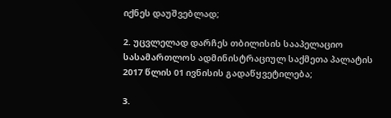იქნეს დაუშვებლად;

2. უცვლელად დარჩეს თბილისის სააპელაციო სასამართლოს ადმინისტრაციულ საქმეთა პალატის 2017 წლის 01 ივნისის გადაწყვეტილება;

3.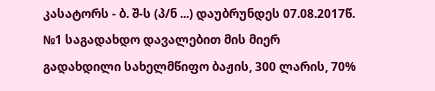კასატორს - ბ. შ-ს (პ/ნ ...) დაუბრუნდეს 07.08.2017წ. №1 საგადახდო დავალებით მის მიერ გადახდილი სახელმწიფო ბაჟის, 300 ლარის, 70%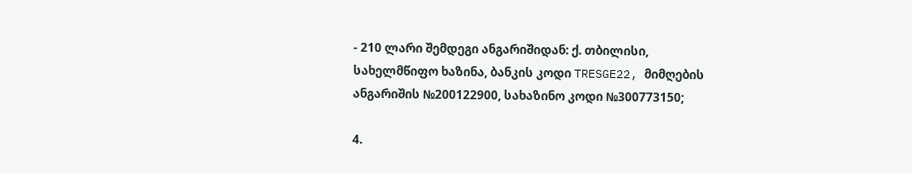- 210 ლარი შემდეგი ანგარიშიდან: ქ. თბილისი, სახელმწიფო ხაზინა, ბანკის კოდი TRESGE22, მიმღების ანგარიშის №200122900, სახაზინო კოდი №300773150;

4.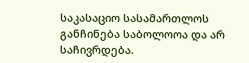საკასაციო სასამართლოს განჩინება საბოლოოა და არ საჩივრდება.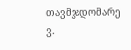თავმჯდომარე ვ.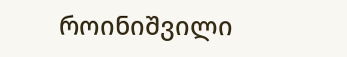როინიშვილი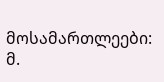მოსამართლეები: მ.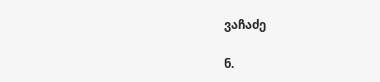ვაჩაძე

ნ.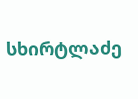სხირტლაძე